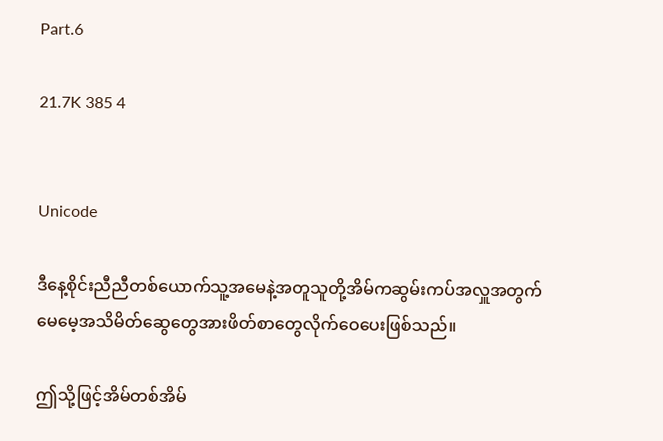Part.6

21.7K 385 4


Unicode

ဒီနေ့စိုင်းညီညီတစ်ယောက်သူ့အမေနဲ့အတူသူတို့အိမ်ကဆွမ်းကပ်အလှူအတွက်မေမေ့အသိမိတ်ဆွေတွေအားဖိတ်စာတွေလိုက်ဝေပေးဖြစ်သည်။

ဤသို့ဖြင့်အိမ်တစ်အိမ်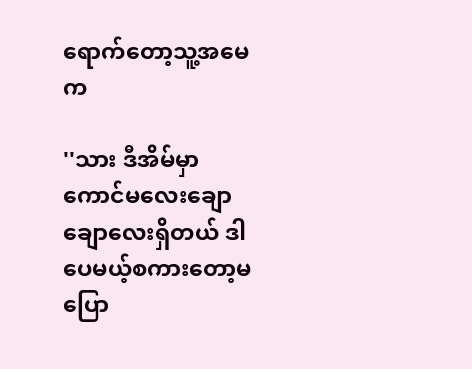ရောက်တော့သူ့အမေက

''သား ဒီအိမ်မှာကောင်မလေးချောချောလေးရှိတယ် ဒါပေမယ့်စကားတော့မပြော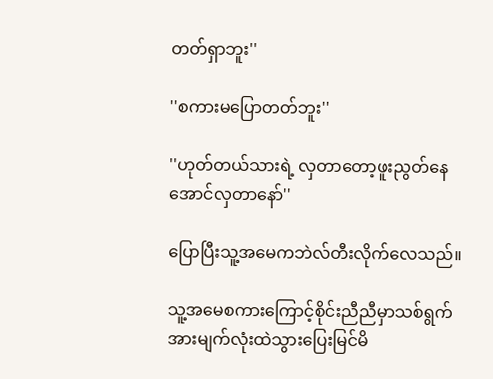တတ်ရှာဘူး''

''စကားမပြောတတ်ဘူး''

''ဟုတ်တယ်သားရဲ့ လှတာတော့ဖူးညွတ်နေအောင်လှတာနော်''

ပြောပြီးသူ့အမေကဘဲလ်တီးလိုက်လေသည်။

သူ့အမေစကားကြောင့်စိုင်းညီညီမှာသစ်ရွက်အားမျက်လုံးထဲသွားပြေးမြင်မိ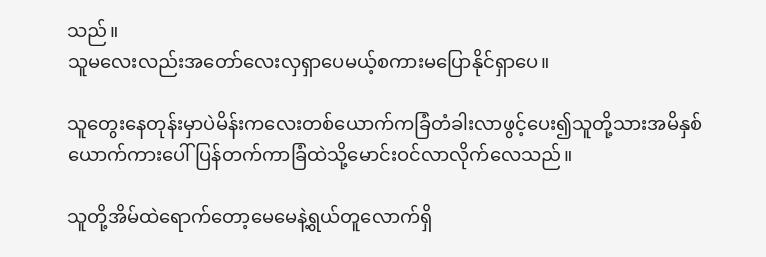သည်။
သူမလေးလည်းအတော်လေးလှရှာပေမယ့်စကားမပြောနိုင်ရှာပေ။

သူတွေးနေတုန်းမှာပဲမိန်းကလေးတစ်ယောက်ကခြံတံခါးလာဖွင့်ပေး၍သူတို့သားအမိနှစ်ယောက်ကားပေါ်ပြန်တက်ကာခြံထဲသို့မောင်းဝင်လာလိုက်လေသည်။

သူတို့အိမ်ထဲရောက်တော့မေမေနဲ့ရွယ်တူလောက်ရှိ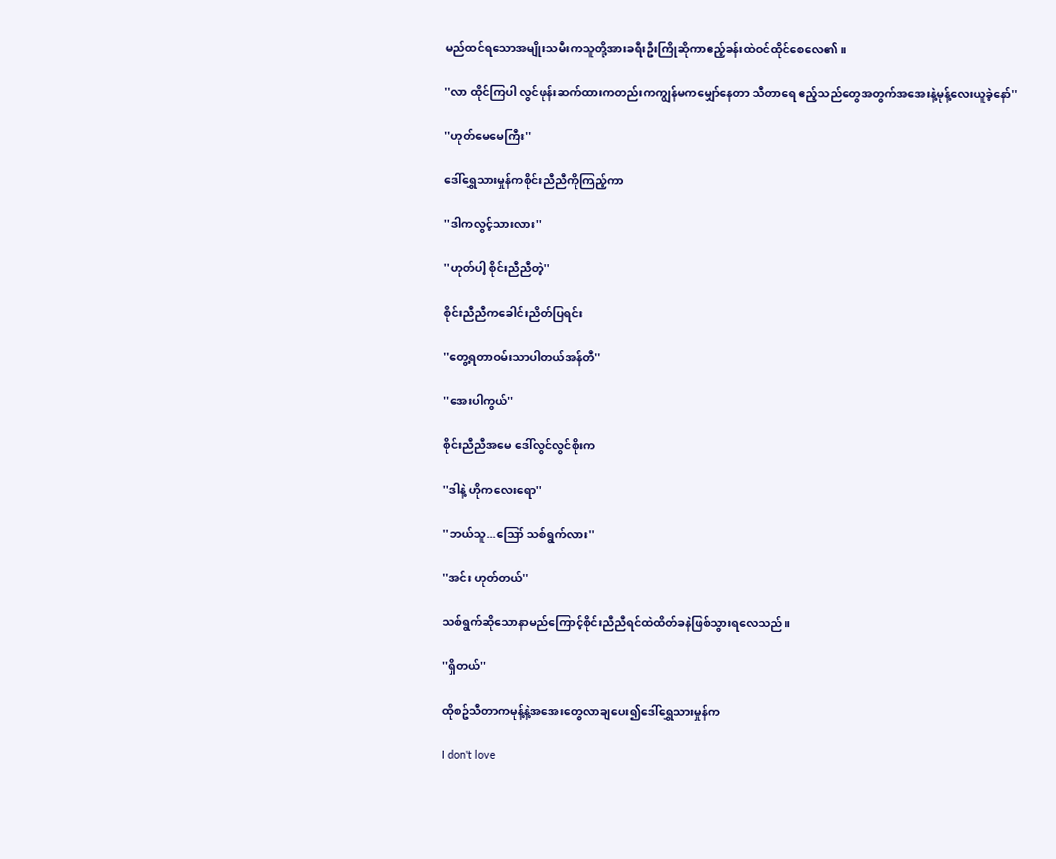မည်ထင်ရသောအမျိုးသမီးကသူတို့အားခရီးဦးကြိုဆိုကာဧည့်ခန်းထဲဝင်ထိုင်စေလေ၏။

''လာ ထိုင်ကြပါ လွင်ဖုန်းဆက်ထားကတည်းကကျွန်မကမျှော်နေတာ သီတာရေ ဧည့်သည်တွေအတွက်အအေးနဲ့မုန့်လေးယူခဲ့နော်''

''ဟုတ်မေမေကြီး''

ဒေါ်ရွှေသားမှုန်ကစိုင်းညီညီကိုကြည့်ကာ

''ဒါကလွင့်သားလား''

''ဟုတ်ပါ့ စိုင်းညီညီတဲ့''

စိုင်းညီညီကခေါင်းညိတ်ပြရင်း

''တွေ့ရတာဝမ်းသာပါတယ်အန်တီ''

''အေးပါကွယ်''

စိုင်းညီညီအမေ ဒေါ်လွင်လွင်စိုးက

''ဒါနဲ့ ဟိုကလေးရော''

''ဘယ်သူ...ဪ သစ်ရွက်လား''

''အင်း ဟုတ်တယ်''

သစ်ရွက်ဆိုသောနာမည်ကြောင့်စိုင်းညီညီရင်ထဲထိတ်ခနဲဖြစ်သွားရလေသည်။

''ရှိတယ်''

ထိုစဥ်သီတာကမုန့်နဲ့အအေးတွေလာချပေး၍ဒေါ်ရွှေသားမှုန်က

I don't love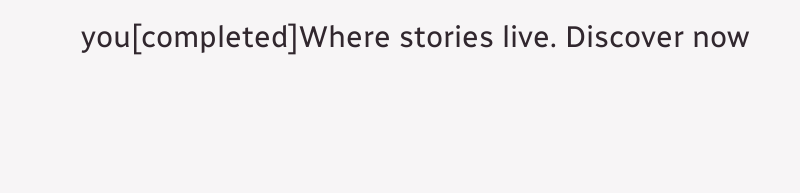you[completed]Where stories live. Discover now